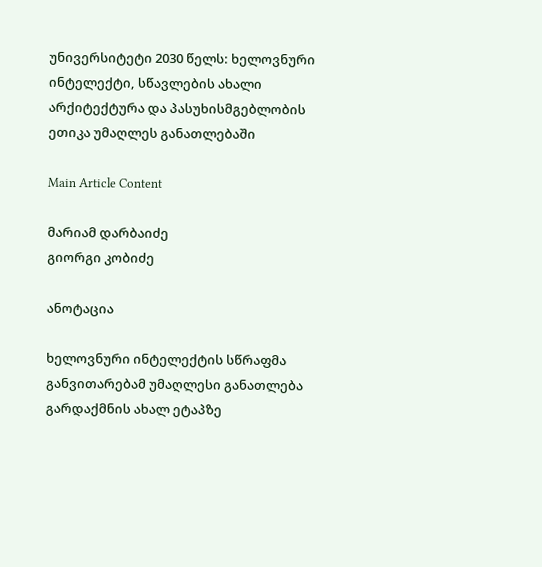უნივერსიტეტი 2030 წელს: ხელოვნური ინტელექტი, სწავლების ახალი არქიტექტურა და პასუხისმგებლობის ეთიკა უმაღლეს განათლებაში

Main Article Content

მარიამ დარბაიძე
გიორგი კობიძე

ანოტაცია

ხელოვნური ინტელექტის სწრაფმა განვითარებამ უმაღლესი განათლება გარდაქმნის ახალ ეტაპზე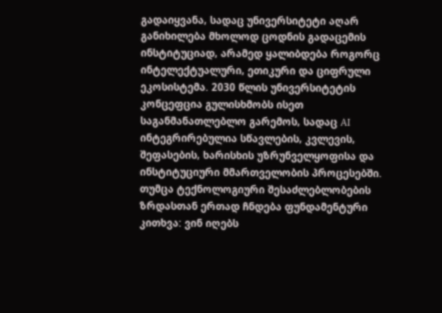გადაიყვანა, სადაც უნივერსიტეტი აღარ განიხილება მხოლოდ ცოდნის გადაცემის ინსტიტუციად, არამედ ყალიბდება როგორც ინტელექტუალური, ეთიკური და ციფრული ეკოსისტემა. 2030 წლის უნივერსიტეტის კონცეფცია გულისხმობს ისეთ საგანმანათლებლო გარემოს, სადაც AI ინტეგრირებულია სწავლების, კვლევის, შეფასების, ხარისხის უზრუნველყოფისა და ინსტიტუციური მმართველობის პროცესებში. თუმცა ტექნოლოგიური შესაძლებლობების ზრდასთან ერთად ჩნდება ფუნდამენტური კითხვა: ვინ იღებს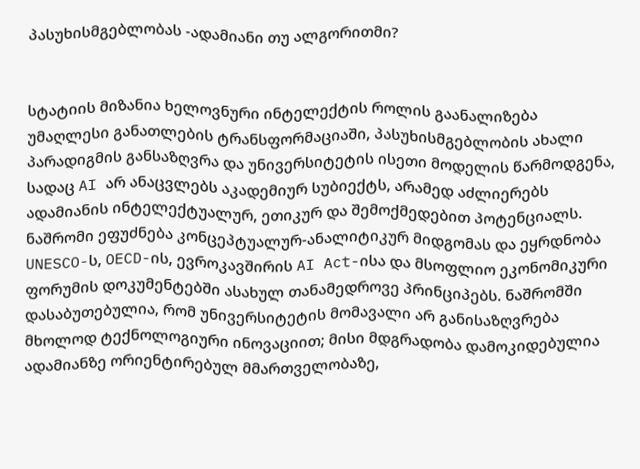პასუხისმგებლობას -ადამიანი თუ ალგორითმი?


სტატიის მიზანია ხელოვნური ინტელექტის როლის გაანალიზება უმაღლესი განათლების ტრანსფორმაციაში, პასუხისმგებლობის ახალი პარადიგმის განსაზღვრა და უნივერსიტეტის ისეთი მოდელის წარმოდგენა, სადაც AI არ ანაცვლებს აკადემიურ სუბიექტს, არამედ აძლიერებს ადამიანის ინტელექტუალურ, ეთიკურ და შემოქმედებით პოტენციალს. ნაშრომი ეფუძნება კონცეპტუალურ-ანალიტიკურ მიდგომას და ეყრდნობა UNESCO-ს, OECD-ის, ევროკავშირის AI Act-ისა და მსოფლიო ეკონომიკური ფორუმის დოკუმენტებში ასახულ თანამედროვე პრინციპებს. ნაშრომში დასაბუთებულია, რომ უნივერსიტეტის მომავალი არ განისაზღვრება მხოლოდ ტექნოლოგიური ინოვაციით; მისი მდგრადობა დამოკიდებულია ადამიანზე ორიენტირებულ მმართველობაზე,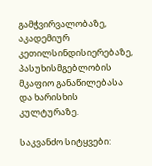გამჭვირვალობაზე, აკადემიურ კეთილსინდისიერებაზე, პასუხისმგებლობის მკაფიო განაწილებასა და ხარისხის კულტურაზე.

საკვანძო სიტყვები: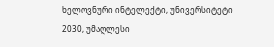ხელოვნური ინტელექტი, უნივერსიტეტი 2030, უმაღლესი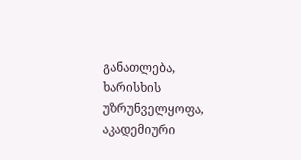განათლება, ხარისხის უზრუნველყოფა, აკადემიური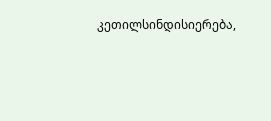კეთილსინდისიერება,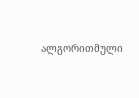ალგორითმული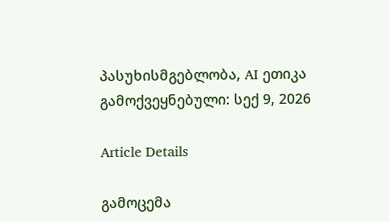პასუხისმგებლობა, AI ეთიკა
გამოქვეყნებული: სექ 9, 2026

Article Details

გამოცემა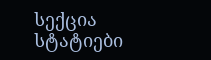სექცია
სტატიები